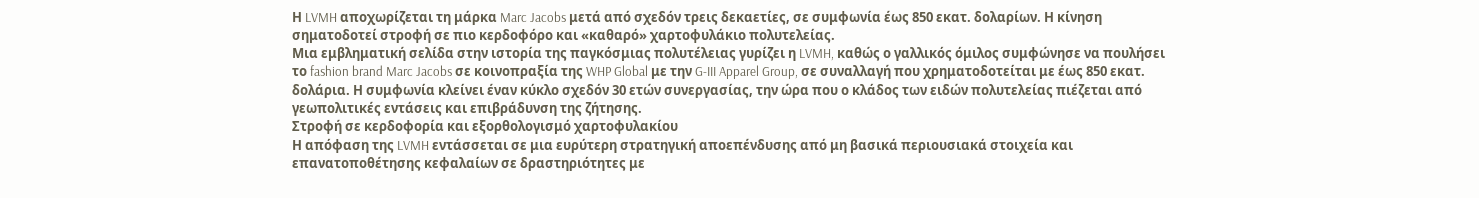Η LVMH αποχωρίζεται τη μάρκα Marc Jacobs μετά από σχεδόν τρεις δεκαετίες, σε συμφωνία έως 850 εκατ. δολαρίων. Η κίνηση σηματοδοτεί στροφή σε πιο κερδοφόρο και «καθαρό» χαρτοφυλάκιο πολυτελείας.
Μια εμβληματική σελίδα στην ιστορία της παγκόσμιας πολυτέλειας γυρίζει η LVMH, καθώς ο γαλλικός όμιλος συμφώνησε να πουλήσει το fashion brand Marc Jacobs σε κοινοπραξία της WHP Global με την G-III Apparel Group, σε συναλλαγή που χρηματοδοτείται με έως 850 εκατ. δολάρια. Η συμφωνία κλείνει έναν κύκλο σχεδόν 30 ετών συνεργασίας, την ώρα που ο κλάδος των ειδών πολυτελείας πιέζεται από γεωπολιτικές εντάσεις και επιβράδυνση της ζήτησης.
Στροφή σε κερδοφορία και εξορθολογισμό χαρτοφυλακίου
Η απόφαση της LVMH εντάσσεται σε μια ευρύτερη στρατηγική αποεπένδυσης από μη βασικά περιουσιακά στοιχεία και επανατοποθέτησης κεφαλαίων σε δραστηριότητες με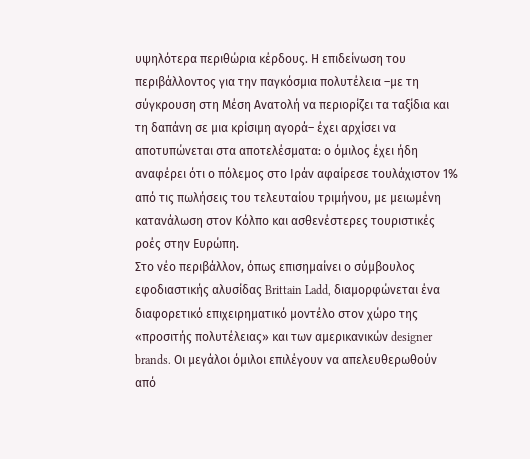υψηλότερα περιθώρια κέρδους. Η επιδείνωση του περιβάλλοντος για την παγκόσμια πολυτέλεια –με τη σύγκρουση στη Μέση Ανατολή να περιορίζει τα ταξίδια και τη δαπάνη σε μια κρίσιμη αγορά– έχει αρχίσει να αποτυπώνεται στα αποτελέσματα: ο όμιλος έχει ήδη αναφέρει ότι ο πόλεμος στο Ιράν αφαίρεσε τουλάχιστον 1% από τις πωλήσεις του τελευταίου τριμήνου, με μειωμένη κατανάλωση στον Κόλπο και ασθενέστερες τουριστικές ροές στην Ευρώπη.
Στο νέο περιβάλλον, όπως επισημαίνει ο σύμβουλος εφοδιαστικής αλυσίδας Brittain Ladd, διαμορφώνεται ένα διαφορετικό επιχειρηματικό μοντέλο στον χώρο της «προσιτής πολυτέλειας» και των αμερικανικών designer brands. Οι μεγάλοι όμιλοι επιλέγουν να απελευθερωθούν από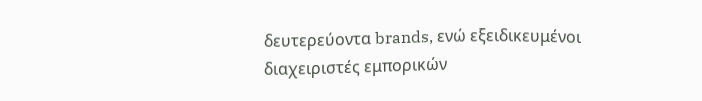δευτερεύοντα brands, ενώ εξειδικευμένοι διαχειριστές εμπορικών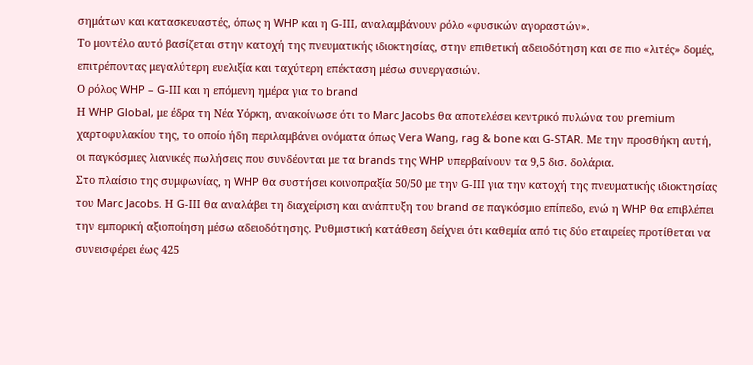σημάτων και κατασκευαστές, όπως η WHP και η G-III, αναλαμβάνουν ρόλο «φυσικών αγοραστών».
Το μοντέλο αυτό βασίζεται στην κατοχή της πνευματικής ιδιοκτησίας, στην επιθετική αδειοδότηση και σε πιο «λιτές» δομές, επιτρέποντας μεγαλύτερη ευελιξία και ταχύτερη επέκταση μέσω συνεργασιών.
Ο ρόλος WHP – G-III και η επόμενη ημέρα για το brand
Η WHP Global, με έδρα τη Νέα Υόρκη, ανακοίνωσε ότι το Marc Jacobs θα αποτελέσει κεντρικό πυλώνα του premium χαρτοφυλακίου της, το οποίο ήδη περιλαμβάνει ονόματα όπως Vera Wang, rag & bone και G-STAR. Με την προσθήκη αυτή, οι παγκόσμιες λιανικές πωλήσεις που συνδέονται με τα brands της WHP υπερβαίνουν τα 9,5 δισ. δολάρια.
Στο πλαίσιο της συμφωνίας, η WHP θα συστήσει κοινοπραξία 50/50 με την G-III για την κατοχή της πνευματικής ιδιοκτησίας του Marc Jacobs. Η G-III θα αναλάβει τη διαχείριση και ανάπτυξη του brand σε παγκόσμιο επίπεδο, ενώ η WHP θα επιβλέπει την εμπορική αξιοποίηση μέσω αδειοδότησης. Ρυθμιστική κατάθεση δείχνει ότι καθεμία από τις δύο εταιρείες προτίθεται να συνεισφέρει έως 425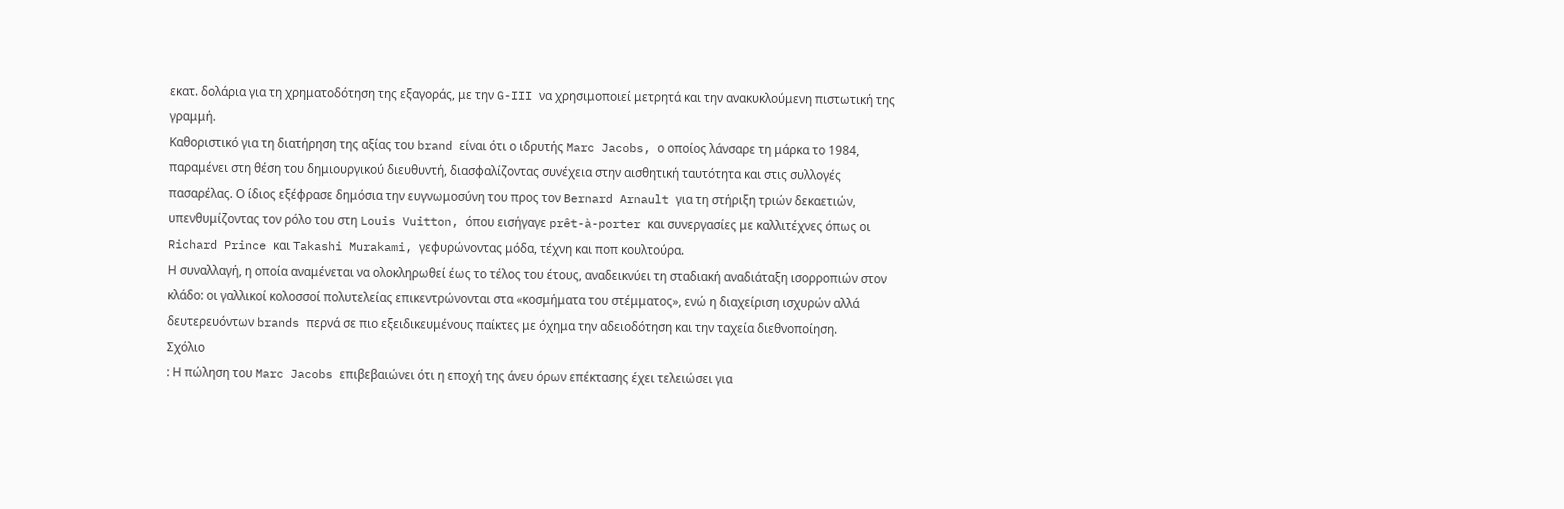εκατ. δολάρια για τη χρηματοδότηση της εξαγοράς, με την G-III να χρησιμοποιεί μετρητά και την ανακυκλούμενη πιστωτική της γραμμή.
Καθοριστικό για τη διατήρηση της αξίας του brand είναι ότι ο ιδρυτής Marc Jacobs, ο οποίος λάνσαρε τη μάρκα το 1984, παραμένει στη θέση του δημιουργικού διευθυντή, διασφαλίζοντας συνέχεια στην αισθητική ταυτότητα και στις συλλογές πασαρέλας. Ο ίδιος εξέφρασε δημόσια την ευγνωμοσύνη του προς τον Bernard Arnault για τη στήριξη τριών δεκαετιών, υπενθυμίζοντας τον ρόλο του στη Louis Vuitton, όπου εισήγαγε prêt-à-porter και συνεργασίες με καλλιτέχνες όπως οι Richard Prince και Takashi Murakami, γεφυρώνοντας μόδα, τέχνη και ποπ κουλτούρα.
Η συναλλαγή, η οποία αναμένεται να ολοκληρωθεί έως το τέλος του έτους, αναδεικνύει τη σταδιακή αναδιάταξη ισορροπιών στον κλάδο: οι γαλλικοί κολοσσοί πολυτελείας επικεντρώνονται στα «κοσμήματα του στέμματος», ενώ η διαχείριση ισχυρών αλλά δευτερευόντων brands περνά σε πιο εξειδικευμένους παίκτες με όχημα την αδειοδότηση και την ταχεία διεθνοποίηση.
Σχόλιο
: Η πώληση του Marc Jacobs επιβεβαιώνει ότι η εποχή της άνευ όρων επέκτασης έχει τελειώσει για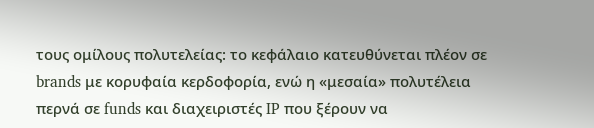τους ομίλους πολυτελείας: το κεφάλαιο κατευθύνεται πλέον σε brands με κορυφαία κερδοφορία, ενώ η «μεσαία» πολυτέλεια περνά σε funds και διαχειριστές IP που ξέρουν να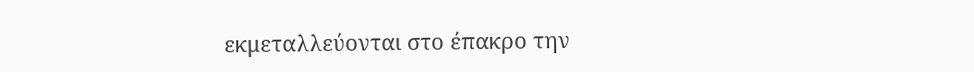εκμεταλλεύονται στο έπακρο την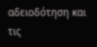αδειοδότηση και τις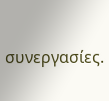συνεργασίες.